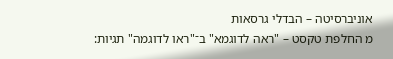אוניברסיטה – הבדלי גרסאות
מ החלפת טקסט – "ראה לדוגמא" ב־"ראו לדוגמה" תגיות: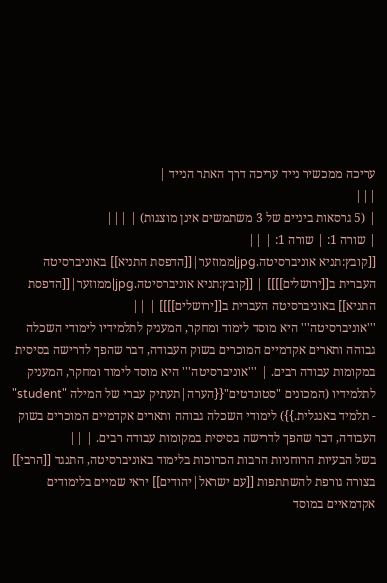עריכה ממכשיר נייד עריכה דרך האתר הנייד |
|||
| (5 גרסאות ביניים של 3 משתמשים אינן מוצגות) | |||
| שורה 1: | שורה 1: | ||
[[קובץ:תניא אוניברסיטה.jpg|ממוזער|[[הדפסת התניא]] באוניברסיטה העברית ב[[ירושלים]]]] | [[קובץ:תניא אוניברסיטה.jpg|ממוזער|[[הדפסת התניא]] באוניברסיטה העברית ב[[ירושלים]]]] | ||
'''אוניברסיטה''' היא מוסד לימוד ומחקר, המעניק לתלמידיו לימודי השכלה גבוהה ותארים אקדמיים המוכרים בשוק העבודה, דבר שהפך לדרישה בסיסית במקומות עבודה רבים. | '''אוניברסיטה''' היא מוסד לימוד ומחקר, המעניק לתלמידיו (המכונים "סטונדטים"{{הערה|תעתיק עברי של המילה "student" - תלמיד באנגלית.}}) לימודי השכלה גבוהה ותארים אקדמיים המוכרים בשוק העבודה, דבר שהפך לדרישה בסיסית במקומות עבודה רבים. | ||
בשל הבעיות הרוחניות הרבות הכרוכות בלימוד באוניברסיטה, התנגד [[הרבי]] בצורה גורפת להשתתפות [[עם ישראל|יהודים]] יראי שמיים בלימודים אקדמאיים במוסד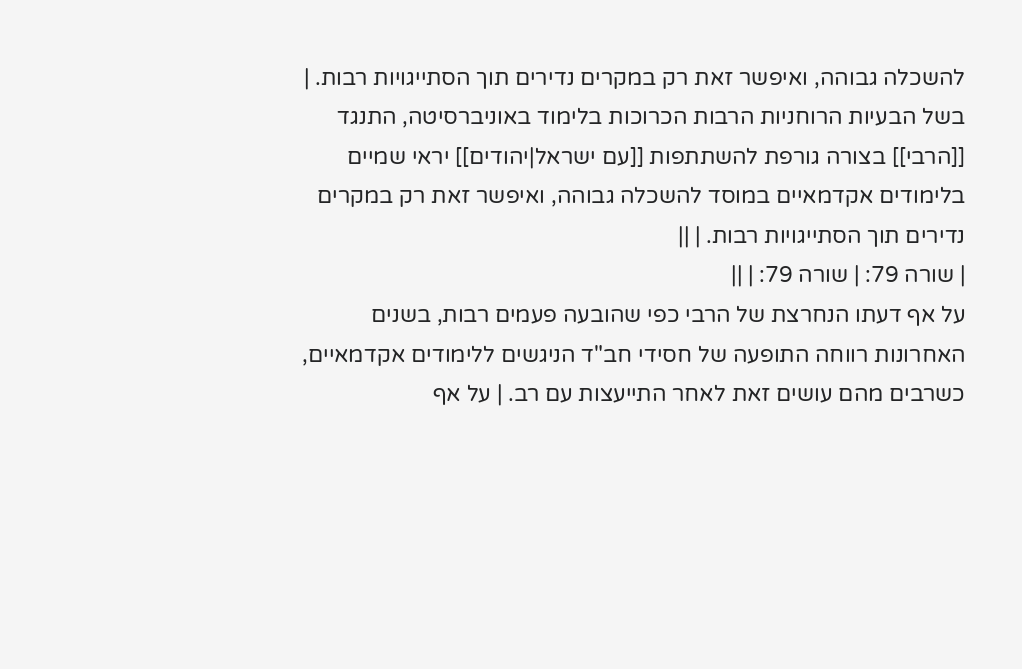להשכלה גבוהה, ואיפשר זאת רק במקרים נדירים תוך הסתייגויות רבות. | בשל הבעיות הרוחניות הרבות הכרוכות בלימוד באוניברסיטה, התנגד [[הרבי]] בצורה גורפת להשתתפות [[עם ישראל|יהודים]] יראי שמיים בלימודים אקדמאיים במוסד להשכלה גבוהה, ואיפשר זאת רק במקרים נדירים תוך הסתייגויות רבות. | ||
| שורה 79: | שורה 79: | ||
על אף דעתו הנחרצת של הרבי כפי שהובעה פעמים רבות, בשנים האחרונות רווחה התופעה של חסידי חב"ד הניגשים ללימודים אקדמאיים, כשרבים מהם עושים זאת לאחר התייעצות עם רב. | על אף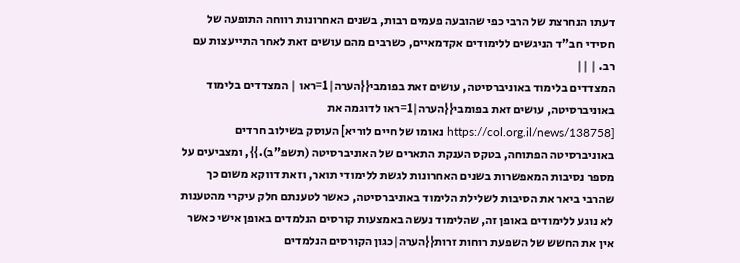דעתו הנחרצת של הרבי כפי שהובעה פעמים רבות, בשנים האחרונות רווחה התופעה של חסידי חב"ד הניגשים ללימודים אקדמאיים, כשרבים מהם עושים זאת לאחר התייעצות עם רב. | ||
המצדדים בלימוד באוניברסיטה, עושים זאת בפומבי{{הערה|1=ראו | המצדדים בלימוד באוניברסיטה, עושים זאת בפומבי{{הערה|1=ראו לדוגמה את [https://col.org.il/news/138758 נאומו של חיים לוריא] העוסק בשילוב חרדים באוניברסיטה הפתוחה, בטקס הענקת התארים של האוניברסיטה (תשפ"ב).}}, ומצביעים על מספר נסיבות המאפשרות בשנים האחרונות לגשת ללימודי תואר, וזאת דווקא משום כך שהרבי ביאר את הסיבות לשלילת הלימוד באוניברסיטה, כאשר לטענתם חלק עיקרי מהטענות לא נוגע ללימודים באופן זה, שהלימוד נעשה באמצעות קורסים הנלמדים באופן אישי כאשר אין את החשש של השפעת רוחות זרות{{הערה|כגון הקורסים הנלמדים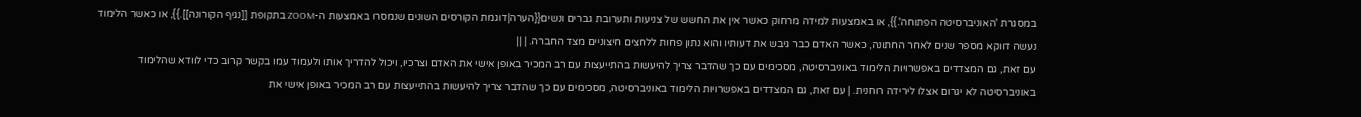במסגרת 'האוניברסיטה הפתוחה'.}}, או באמצעות למידה מרחוק כאשר אין את החשש של צניעות ותערובת גברים ונשים{{הערה|דוגמת הקורסים השונים שנמסרו באמצעות ה-ZOOM בתקופת [[נגיף הקורונה]].}}, או כאשר הלימוד נעשה דווקא מספר שנים לאחר החתונה, כאשר האדם כבר גיבש את דעותיו והוא נתון פחות ללחצים חיצוניים מצד החברה. | ||
עם זאת, גם המצדדים באפשרויות הלימוד באוניברסיטה, מסכימים עם כך שהדבר צריך להיעשות בהתייעצות עם רב המכיר באופן אישי את האדם וצרכיו, ויכול להדריך אותו ולעמוד עמו בקשר קרוב כדי לוודא שהלימוד באוניברסיטה לא יגרום אצלו לירידה רוחנית. | עם זאת, גם המצדדים באפשרויות הלימוד באוניברסיטה, מסכימים עם כך שהדבר צריך להיעשות בהתייעצות עם רב המכיר באופן אישי את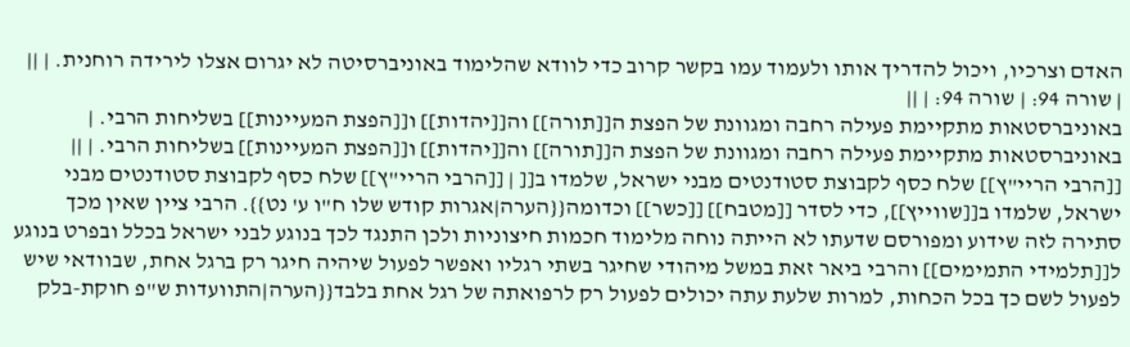האדם וצרכיו, ויכול להדריך אותו ולעמוד עמו בקשר קרוב כדי לוודא שהלימוד באוניברסיטה לא יגרום אצלו לירידה רוחנית. | ||
| שורה 94: | שורה 94: | ||
באוניברסטאות מתקיימת פעילה רחבה ומגוונת של הפצת ה[[תורה]] וה[[יהדות]] ו[[הפצת המעיינות]] בשליחות הרבי. | באוניברסטאות מתקיימת פעילה רחבה ומגוונת של הפצת ה[[תורה]] וה[[יהדות]] ו[[הפצת המעיינות]] בשליחות הרבי. | ||
[[הרבי הריי"ץ]] שלח כסף לקבוצת סטודנטים מבני ישראל, שלמדו ב[[ | [[הרבי הריי"ץ]] שלח כסף לקבוצת סטודנטים מבני ישראל, שלמדו ב[[שווייץ]], כדי לסדר [[מטבח]] [[כשר]] וכדומה{{הערה|אגרות קודש שלו ח"ו ע' נט}}. הרבי ציין שאין מכך סתירה לזה שידוע ומפורסם שדעתו לא הייתה נוחה מלימוד חכמות חיצוניות ולכן התנגד לכך בנוגע לבני ישראל בכלל ובפרט בנוגע ל[[תלמידי התמימים]] והרבי ביאר זאת במשל מיהודי שחיגר בשתי רגליו ואפשר לפעול שיהיה חיגר רק ברגל אחת, שבוודאי שיש לפעול לשם כך בכל הכחות, למרות שלעת עתה יכולים לפעול רק לרפואתה של רגל אחת בלבד{{הערה|התוועדות ש"פ חוקת-בלק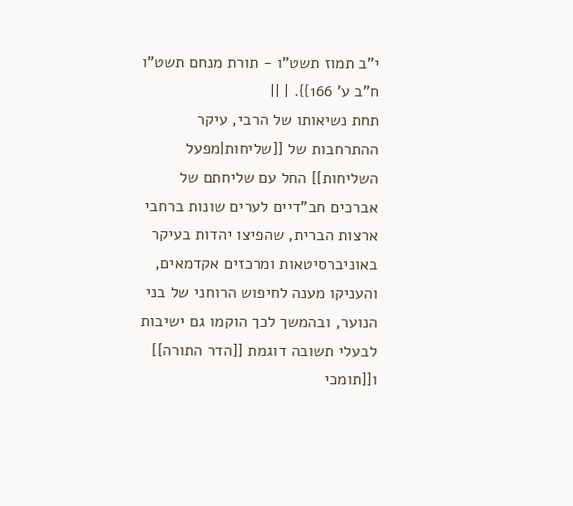י"ב תמוז תשט"ו - תורת מנחם תשט"ו ח"ב ע' 166}}. | ||
תחת נשיאותו של הרבי, עיקר ההתרחבות של [[שליחות|מפעל השליחות]] החל עם שליחתם של אברכים חב"דיים לערים שונות ברחבי ארצות הברית, שהפיצו יהדות בעיקר באוניברסיטאות ומרכזים אקדמאים, והעניקו מענה לחיפוש הרוחני של בני הנוער, ובהמשך לכך הוקמו גם ישיבות לבעלי תשובה דוגמת [[הדר התורה]] ו[[תומכי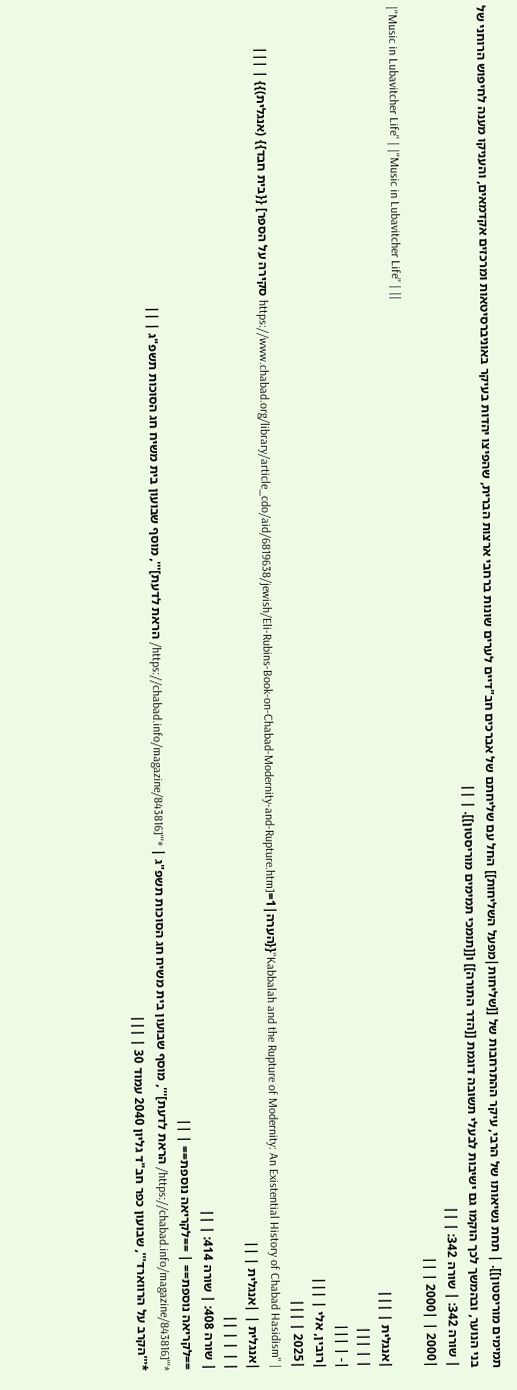תמימים מוריסטון]]. | תחת נשיאותו של הרבי, עיקר ההתרחבות של [[שליחות|מפעל השליחות]] החל עם שליחתם של אברכים חב"דיים לערים שונות ברחבי ארצות הברית, שהפיצו יהדות בעיקר באוניברסיטאות ומרכזים אקדמאים, והעניקו מענה לחיפוש הרוחני של בני הנוער, ובהמשך לכך הוקמו גם ישיבות לבעלי תשובה דוגמת [[הדר התורה]] ו[[תומכי תמימים מוריסטון]]. | ||
| שורה 342: | שורה 342: | ||
|2000 | |2000 | ||
|''Music in Lubavitcher Life'' | |''Music in Lubavitcher Life'' | ||
|אנגלית | |||
| | |||
|- | |||
|רובין, אלי | |||
|2025 | |||
| ''Kabbalah and the Rupture of Modernity: An Existential History of Chabad Hasidism''{{הערה|1=[https://www.chabad.org/library/article_cdo/aid/6819638/jewish/Eli-Rubins-Book-on-Chabad-Modernity-and-Rupture.htm סקירה על הספר] {{בית חבד}} (אנגלית)}} | |||
|אנגלית | |אנגלית | ||
| | | | ||
| שורה 408: | שורה 414: | ||
==לקריאה נוספת== | ==לקריאה נוספת== | ||
*'''[https://chabad.info/magazine/843816/ הראת לדעת]''', מוסף שבועון בית משיח חג הסוכות תשפ"ג | *'''[https://chabad.info/magazine/843816/ הראת לדעת]''', מוסף שבועון בית משיח חג הסוכות תשפ"ג | ||
*'''הקרב על הרווארד''', שבועון כפר חב"ד גליון 2040 עמוד 30 | |||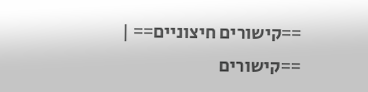==קישורים חיצוניים== | ==קישורים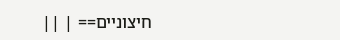חיצוניים== | ||